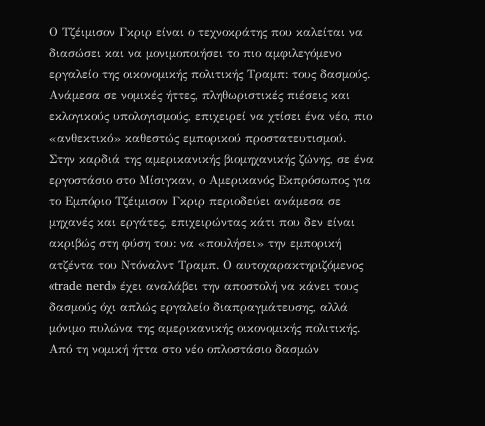Ο Τζέιμισον Γκριρ είναι ο τεχνοκράτης που καλείται να διασώσει και να μονιμοποιήσει το πιο αμφιλεγόμενο εργαλείο της οικονομικής πολιτικής Τραμπ: τους δασμούς. Ανάμεσα σε νομικές ήττες, πληθωριστικές πιέσεις και εκλογικούς υπολογισμούς, επιχειρεί να χτίσει ένα νέο, πιο «ανθεκτικό» καθεστώς εμπορικού προστατευτισμού.
Στην καρδιά της αμερικανικής βιομηχανικής ζώνης, σε ένα εργοστάσιο στο Μίσιγκαν, ο Αμερικανός Εκπρόσωπος για το Εμπόριο Τζέιμισον Γκριρ περιοδεύει ανάμεσα σε μηχανές και εργάτες, επιχειρώντας κάτι που δεν είναι ακριβώς στη φύση του: να «πουλήσει» την εμπορική ατζέντα του Ντόναλντ Τραμπ. Ο αυτοχαρακτηριζόμενος «trade nerd» έχει αναλάβει την αποστολή να κάνει τους δασμούς όχι απλώς εργαλείο διαπραγμάτευσης, αλλά μόνιμο πυλώνα της αμερικανικής οικονομικής πολιτικής.
Από τη νομική ήττα στο νέο οπλοστάσιο δασμών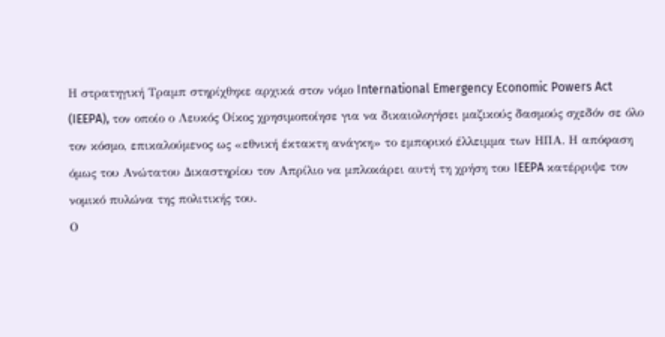Η στρατηγική Τραμπ στηρίχθηκε αρχικά στον νόμο International Emergency Economic Powers Act (IEEPA), τον οποίο ο Λευκός Οίκος χρησιμοποίησε για να δικαιολογήσει μαζικούς δασμούς σχεδόν σε όλο τον κόσμο, επικαλούμενος ως «εθνική έκτακτη ανάγκη» το εμπορικό έλλειμμα των ΗΠΑ. Η απόφαση όμως του Ανώτατου Δικαστηρίου τον Απρίλιο να μπλοκάρει αυτή τη χρήση του IEEPA κατέρριψε τον νομικό πυλώνα της πολιτικής του.
Ο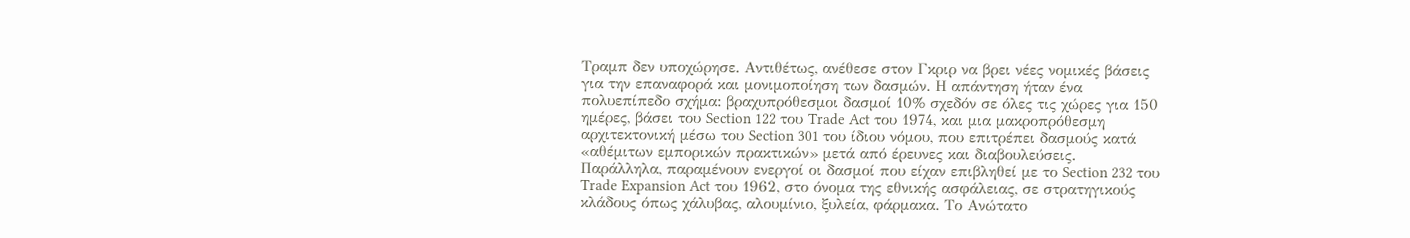Τραμπ δεν υποχώρησε. Αντιθέτως, ανέθεσε στον Γκριρ να βρει νέες νομικές βάσεις για την επαναφορά και μονιμοποίηση των δασμών. Η απάντηση ήταν ένα πολυεπίπεδο σχήμα: βραχυπρόθεσμοι δασμοί 10% σχεδόν σε όλες τις χώρες για 150 ημέρες, βάσει του Section 122 του Trade Act του 1974, και μια μακροπρόθεσμη αρχιτεκτονική μέσω του Section 301 του ίδιου νόμου, που επιτρέπει δασμούς κατά «αθέμιτων εμπορικών πρακτικών» μετά από έρευνες και διαβουλεύσεις.
Παράλληλα, παραμένουν ενεργοί οι δασμοί που είχαν επιβληθεί με το Section 232 του Trade Expansion Act του 1962, στο όνομα της εθνικής ασφάλειας, σε στρατηγικούς κλάδους όπως χάλυβας, αλουμίνιο, ξυλεία, φάρμακα. Το Ανώτατο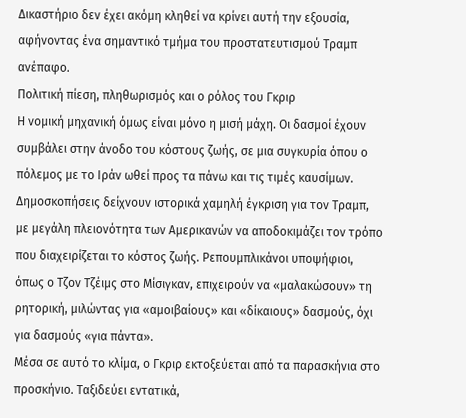Δικαστήριο δεν έχει ακόμη κληθεί να κρίνει αυτή την εξουσία, αφήνοντας ένα σημαντικό τμήμα του προστατευτισμού Τραμπ ανέπαφο.
Πολιτική πίεση, πληθωρισμός και ο ρόλος του Γκριρ
Η νομική μηχανική όμως είναι μόνο η μισή μάχη. Οι δασμοί έχουν συμβάλει στην άνοδο του κόστους ζωής, σε μια συγκυρία όπου ο πόλεμος με το Ιράν ωθεί προς τα πάνω και τις τιμές καυσίμων. Δημοσκοπήσεις δείχνουν ιστορικά χαμηλή έγκριση για τον Τραμπ, με μεγάλη πλειονότητα των Αμερικανών να αποδοκιμάζει τον τρόπο που διαχειρίζεται το κόστος ζωής. Ρεπουμπλικάνοι υποψήφιοι, όπως ο Τζον Τζέιμς στο Μίσιγκαν, επιχειρούν να «μαλακώσουν» τη ρητορική, μιλώντας για «αμοιβαίους» και «δίκαιους» δασμούς, όχι για δασμούς «για πάντα».
Μέσα σε αυτό το κλίμα, ο Γκριρ εκτοξεύεται από τα παρασκήνια στο προσκήνιο. Ταξιδεύει εντατικά,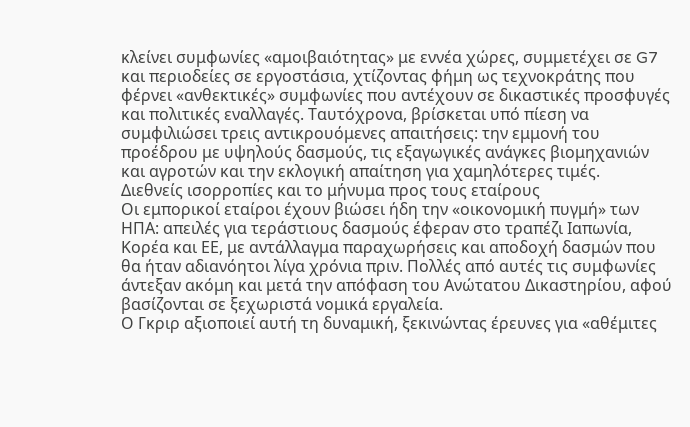κλείνει συμφωνίες «αμοιβαιότητας» με εννέα χώρες, συμμετέχει σε G7 και περιοδείες σε εργοστάσια, χτίζοντας φήμη ως τεχνοκράτης που φέρνει «ανθεκτικές» συμφωνίες που αντέχουν σε δικαστικές προσφυγές και πολιτικές εναλλαγές. Ταυτόχρονα, βρίσκεται υπό πίεση να συμφιλιώσει τρεις αντικρουόμενες απαιτήσεις: την εμμονή του προέδρου με υψηλούς δασμούς, τις εξαγωγικές ανάγκες βιομηχανιών και αγροτών και την εκλογική απαίτηση για χαμηλότερες τιμές.
Διεθνείς ισορροπίες και το μήνυμα προς τους εταίρους
Οι εμπορικοί εταίροι έχουν βιώσει ήδη την «οικονομική πυγμή» των ΗΠΑ: απειλές για τεράστιους δασμούς έφεραν στο τραπέζι Ιαπωνία, Κορέα και ΕΕ, με αντάλλαγμα παραχωρήσεις και αποδοχή δασμών που θα ήταν αδιανόητοι λίγα χρόνια πριν. Πολλές από αυτές τις συμφωνίες άντεξαν ακόμη και μετά την απόφαση του Ανώτατου Δικαστηρίου, αφού βασίζονται σε ξεχωριστά νομικά εργαλεία.
Ο Γκριρ αξιοποιεί αυτή τη δυναμική, ξεκινώντας έρευνες για «αθέμιτες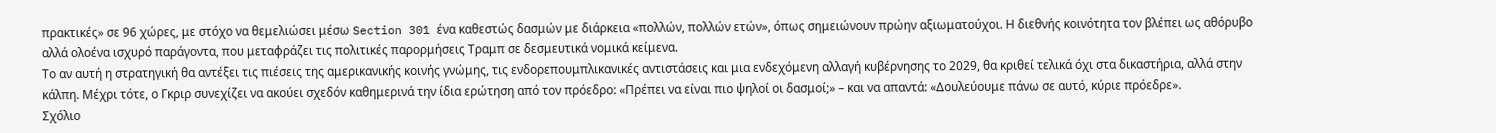πρακτικές» σε 96 χώρες, με στόχο να θεμελιώσει μέσω Section 301 ένα καθεστώς δασμών με διάρκεια «πολλών, πολλών ετών», όπως σημειώνουν πρώην αξιωματούχοι. Η διεθνής κοινότητα τον βλέπει ως αθόρυβο αλλά ολοένα ισχυρό παράγοντα, που μεταφράζει τις πολιτικές παρορμήσεις Τραμπ σε δεσμευτικά νομικά κείμενα.
Το αν αυτή η στρατηγική θα αντέξει τις πιέσεις της αμερικανικής κοινής γνώμης, τις ενδορεπουμπλικανικές αντιστάσεις και μια ενδεχόμενη αλλαγή κυβέρνησης το 2029, θα κριθεί τελικά όχι στα δικαστήρια, αλλά στην κάλπη. Μέχρι τότε, ο Γκριρ συνεχίζει να ακούει σχεδόν καθημερινά την ίδια ερώτηση από τον πρόεδρο: «Πρέπει να είναι πιο ψηλοί οι δασμοί;» – και να απαντά: «Δουλεύουμε πάνω σε αυτό, κύριε πρόεδρε».
Σχόλιο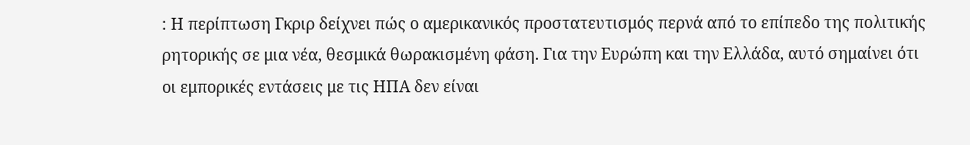: Η περίπτωση Γκριρ δείχνει πώς ο αμερικανικός προστατευτισμός περνά από το επίπεδο της πολιτικής ρητορικής σε μια νέα, θεσμικά θωρακισμένη φάση. Για την Ευρώπη και την Ελλάδα, αυτό σημαίνει ότι οι εμπορικές εντάσεις με τις ΗΠΑ δεν είναι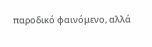παροδικό φαινόμενο, αλλά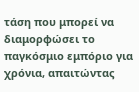τάση που μπορεί να διαμορφώσει το παγκόσμιο εμπόριο για χρόνια, απαιτώντας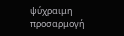ψύχραιμη προσαρμογή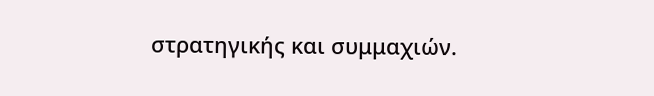στρατηγικής και συμμαχιών.